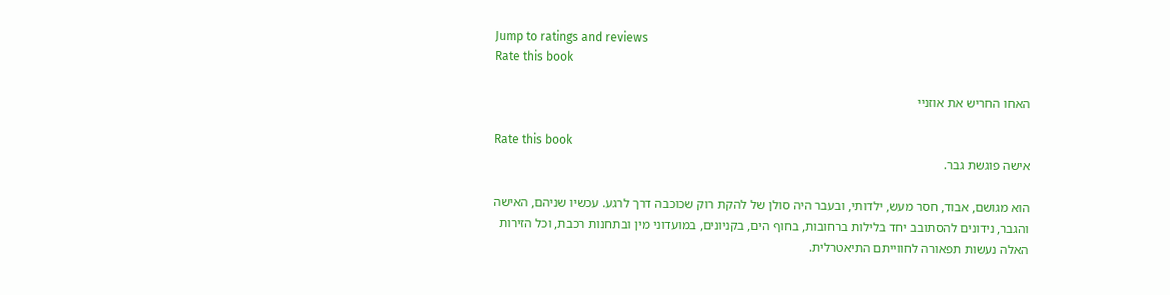Jump to ratings and reviews
Rate this book

האחו החריש את אוזניי

Rate this book
אישה פוגשת גבר.

הוא מגושם, אבוד, חסר מעש, ילדותי, ובעבר היה סולן של להקת רוק שכוכבה דרך לרגע. עכשיו שניהם, האישה והגבר, נידונים להסתובב יחד בלילות ברחובות, בחוף הים, בקניונים, במועדוני מין ובתחנות רכבת, וכל הזירות האלה נעשות תפאורה לחווייתם התיאטרלית.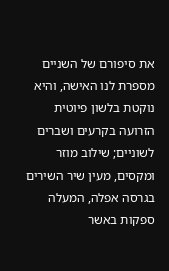את סיפורם של השניים מספרת לנו האישה, והיא נוקטת בלשון פיוטית הזרועה בקרעים ושברים לשוניים; שילוב מוזר ומקסים, מעין שיר השירים בגרסה אפלה, המעלה ספקות באשר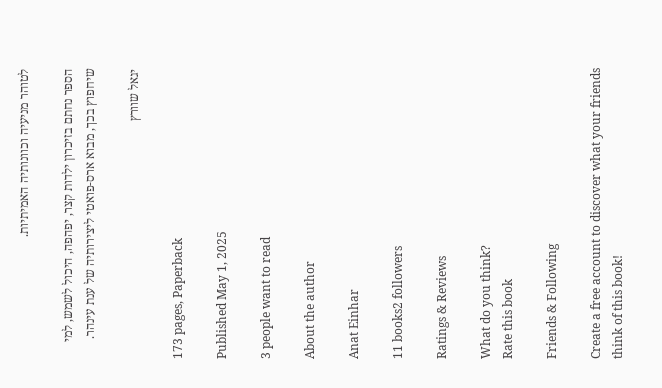לטוהר מניעיה וכוונותיה האמיתיות.

הספר נחתם בזיכרון ילדות קצר, יפהפה, היכול לשמש, למי שיחפוץ בכך, מבוא ארס-פואטי ליצירותיה של ענת עינהר.

יגאל שוורץ

173 pages, Paperback

Published May 1, 2025

3 people want to read

About the author

Anat Einhar

11 books2 followers

Ratings & Reviews

What do you think?
Rate this book

Friends & Following

Create a free account to discover what your friends think of this book!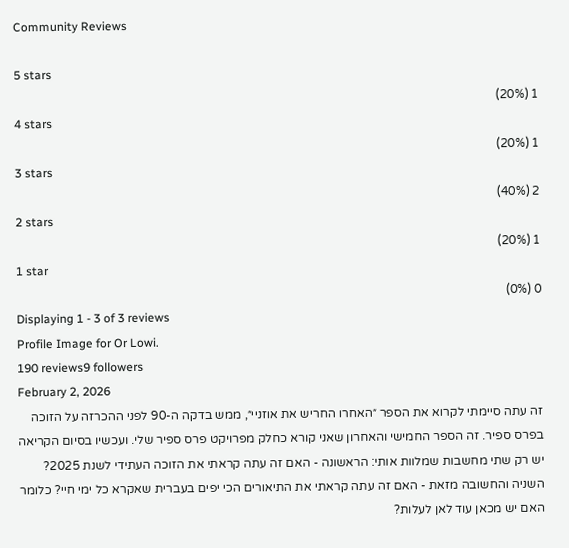Community Reviews

5 stars
1 (20%)
4 stars
1 (20%)
3 stars
2 (40%)
2 stars
1 (20%)
1 star
0 (0%)
Displaying 1 - 3 of 3 reviews
Profile Image for Or Lowi.
190 reviews9 followers
February 2, 2026
זה עתה סיימתי לקרוא את הספר ״האחרו החריש את אוזניי״, ממש בדקה ה-90 לפני ההכרזה על הזוכה בפרס ספיר. זה הספר החמישי והאחרון שאני קורא כחלק מפרויקט פרס ספיר שלי. ועכשיו בסיום הקריאה יש רק שתי מחשבות שמלוות אותי: הראשונה - האם זה עתה קראתי את הזוכה העתידי לשנת 2025? השניה והחשובה מזאת - האם זה עתה קראתי את התיאורים הכי יפים בעברית שאקרא כל ימי חיי? כלומר האם יש מכאן עוד לאן לעלות?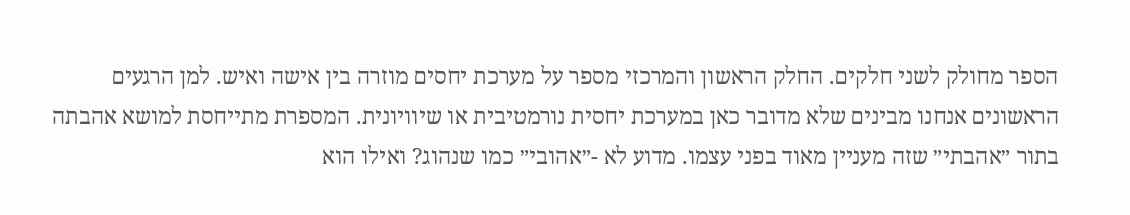הספר מחולק לשני חלקים. החלק הראשון והמרכזי מספר על מערכת יחסים מוזרה בין אישה ואיש. למן הרגעים הראשונים אנחנו מבינים שלא מדובר כאן במערכת יחסית נורמטיבית או שיוויונית. המספרת מתייחסת למושא אהבתה בתור ״אהבתי״ שזה מעניין מאוד בפני עצמו. מדוע לא -״אהובי״ כמו שנהוג? ואילו הוא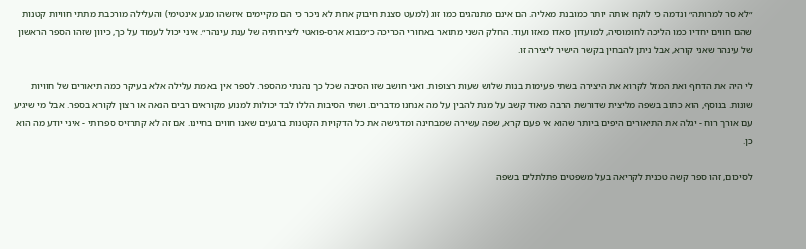״לא סר למרותה״ ונדמה כי לוקח אותה יותר כמובנת מאליה. הם אינם מתנהגים כמו זוג (למעט סצנת חיבוק אחת לא ניכר כי הם מקיימים איזשהו מגע אינטימי) והעלילה מורכבת מתתי חוויות קטנות שהם חווים יחדיו כמו הליכה לחומוסיה, למועדון סאדו מאזו ועוד. החלק השני מתואר באחורי הכריכה כ״מבוא ארס-פואטי ליצירותיה של ענת עינהר״. איני יכול לעמוד על כך, כיוון שזהו הספר הראשון של עינהר שאני קורא, אבל ניתן להבחין בקשר הישיר ליצירה זו.

לי היה את הדחף ואת המזל לקרוא את היצירה בשתי פעימות בנות שלוש שעות רצופות. ואני חושב שזו הסיבה שכל כך נהנתי מהספר. לספר אין באמת עלילה אלא בעיקר כמה תיאורים של חוויות שונות. בנוסף, הוא כתוב בשפה מליצית שדורשת הרבה מאוד קשב על מנת להבין על מה אנחנו מדברים. ושתי הסיבות הללו לבד יכולות למנוע מקוראים רבים הנאה או רצון לקורא בספר. אבל מי שיגיע עם אורך רוח - יגלה את התיאורים היפים ביותר שהוא אי פעם קרא, שפה עשירה שמבחינה ומדגישה את כל הדקויות הקטנות ברגעים שאנו חווים בחיינו. אם זה לא קתרזיס ספרותי - איני יודע מה הוא כן.

לסיכום, זהו ספר קשה טכנית לקריאה בעל משפטים פתלתלים בשפה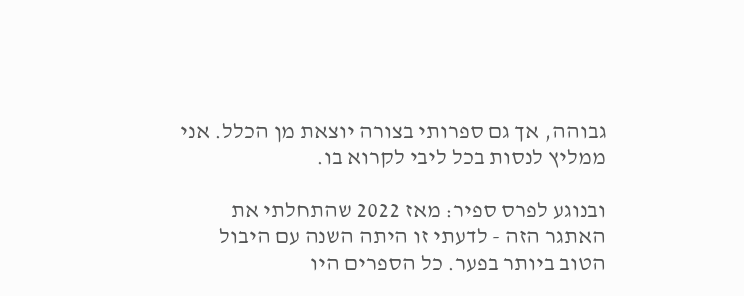גבוהה, אך גם ספרותי בצורה יוצאת מן הכלל. אני ממליץ לנסות בכל ליבי לקרוא בו.

ובנוגע לפרס ספיר: מאז 2022 שהתחלתי את האתגר הזה - לדעתי זו היתה השנה עם היבול הטוב ביותר בפער. כל הספרים היו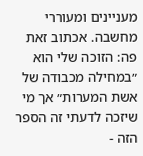מעניינים ומעוררי מחשבה. אכתוב זאת פה: הזוכה שלי הוא ״במחילה מכבודה של אשת המערות״ אך מי שיזכה לדעתי זה הספר הזה -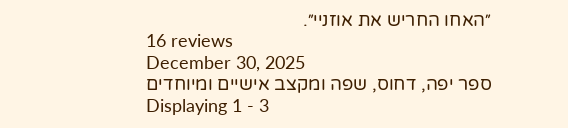״האחו החריש את אוזניי״.
16 reviews
December 30, 2025
ספר יפה, דחוס, שפה ומקצב אישיים ומיוחדים
Displaying 1 - 3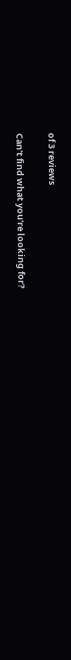of 3 reviews

Can't find what you're looking for?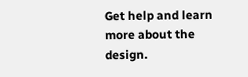Get help and learn more about the design.